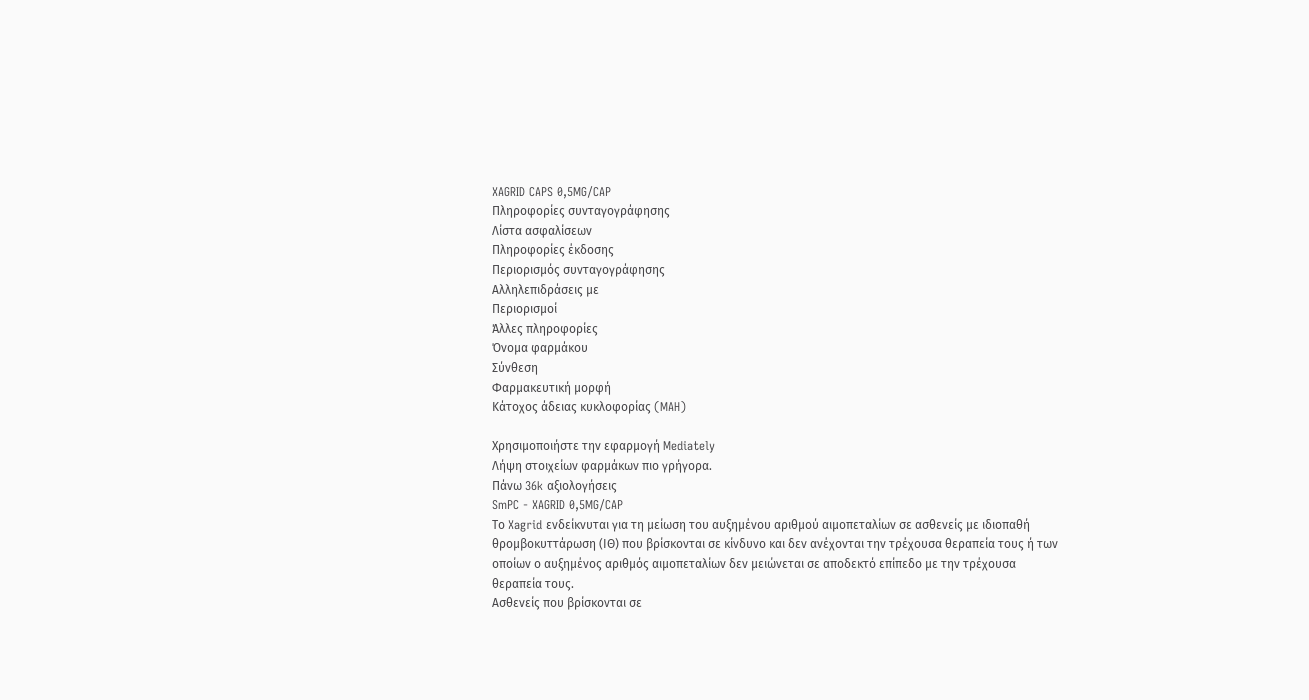XAGRID CAPS 0,5MG/CAP
Πληροφορίες συνταγογράφησης
Λίστα ασφαλίσεων
Πληροφορίες έκδοσης
Περιορισμός συνταγογράφησης
Αλληλεπιδράσεις με
Περιορισμοί
Άλλες πληροφορίες
Όνομα φαρμάκου
Σύνθεση
Φαρμακευτική μορφή
Κάτοχος άδειας κυκλοφορίας (MAH)

Χρησιμοποιήστε την εφαρμογή Mediately
Λήψη στοιχείων φαρμάκων πιο γρήγορα.
Πάνω 36k αξιολογήσεις
SmPC - XAGRID 0,5MG/CAP
Το Xagrid ενδείκνυται για τη μείωση του αυξημένου αριθμού αιμοπεταλίων σε ασθενείς με ιδιοπαθή θρομβοκυττάρωση (ΙΘ) που βρίσκονται σε κίνδυνο και δεν ανέχονται την τρέχουσα θεραπεία τους ή των οποίων ο αυξημένος αριθμός αιμοπεταλίων δεν μειώνεται σε αποδεκτό επίπεδο με την τρέχουσα θεραπεία τους.
Ασθενείς που βρίσκονται σε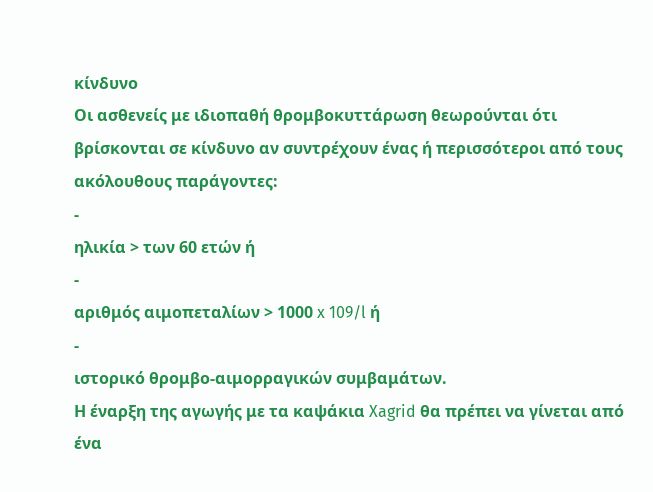κίνδυνο
Οι ασθενείς με ιδιοπαθή θρομβοκυττάρωση θεωρούνται ότι βρίσκονται σε κίνδυνο αν συντρέχουν ένας ή περισσότεροι από τους ακόλουθους παράγοντες:
-
ηλικία > των 60 ετών ή
-
αριθμός αιμοπεταλίων > 1000 x 109/l ή
-
ιστορικό θρομβο-αιμορραγικών συμβαμάτων.
Η έναρξη της αγωγής με τα καψάκια Xagrid θα πρέπει να γίνεται από ένα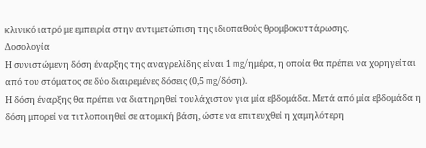κλινικό ιατρό με εμπειρία στην αντιμετώπιση της ιδιοπαθούς θρομβοκυττάρωσης.
Δοσολογία
Η συνιστώμενη δόση έναρξης της αναγρελίδης είναι 1 mg/ημέρα, η οποία θα πρέπει να χορηγείται από του στόματος σε δύο διαιρεμένες δόσεις (0,5 mg/δόση).
Η δόση έναρξης θα πρέπει να διατηρηθεί τουλάχιστον για μία εβδομάδα. Μετά από μία εβδομάδα η δόση μπορεί να τιτλοποιηθεί σε ατομική βάση, ώστε να επιτευχθεί η χαμηλότερη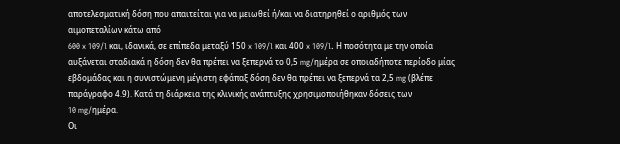αποτελεσματική δόση που απαιτείται για να μειωθεί ή/και να διατηρηθεί ο αριθμός των αιμοπεταλίων κάτω από
600 x 109/l και, ιδανικά, σε επίπεδα μεταξύ 150 x 109/l και 400 x 109/l. Η ποσότητα με την οποία αυξάνεται σταδιακά η δόση δεν θα πρέπει να ξεπερνά το 0,5 mg/ημέρα σε οποιαδήποτε περίοδο μίας εβδομάδας και η συνιστώμενη μέγιστη εφάπαξ δόση δεν θα πρέπει να ξεπερνά τα 2,5 mg (βλέπε παράγραφο 4.9). Κατά τη διάρκεια της κλινικής ανάπτυξης χρησιμοποιήθηκαν δόσεις των
10 mg/ημέρα.
Οι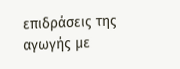επιδράσεις της αγωγής με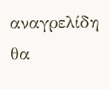αναγρελίδη θα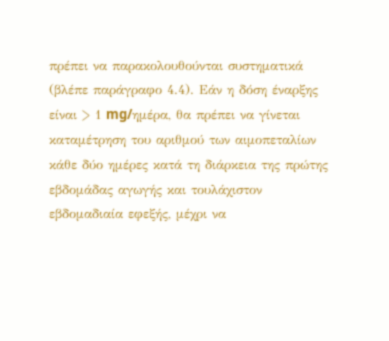πρέπει να παρακολουθούνται συστηματικά (βλέπε παράγραφο 4.4). Εάν η δόση έναρξης είναι > 1 mg/ημέρα, θα πρέπει να γίνεται καταμέτρηση του αριθμού των αιμοπεταλίων κάθε δύο ημέρες κατά τη διάρκεια της πρώτης εβδομάδας αγωγής και τουλάχιστον εβδομαδιαία εφεξής, μέχρι να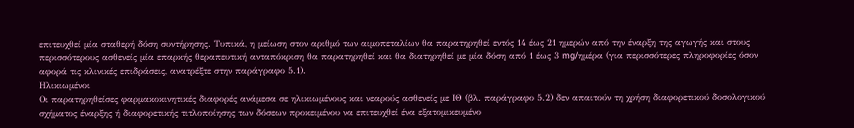επιτευχθεί μία σταθερή δόση συντήρησης. Τυπικά, η μείωση στον αριθμό των αιμοπεταλίων θα παρατηρηθεί εντός 14 έως 21 ημερών από την έναρξη της αγωγής και στους περισσότερους ασθενείς μία επαρκής θεραπευτική ανταπόκριση θα παρατηρηθεί και θα διατηρηθεί με μία δόση από 1 έως 3 mg/ημέρα (για περισσότερες πληροφορίες όσον αφορά τις κλινικές επιδράσεις, ανατρέξτε στην παράγραφο 5.1).
Ηλικιωμένοι
Οι παρατηρηθείσες φαρμακοκινητικές διαφορές ανάμεσα σε ηλικιωμένους και νεαρούς ασθενείς με ΙΘ (βλ. παράγραφο 5.2) δεν απαιτούν τη χρήση διαφορετικού δοσολογικού σχήματος έναρξης ή διαφορετικής τιτλοποίησης των δόσεων προκειμένου να επιτευχθεί ένα εξατομικευμένο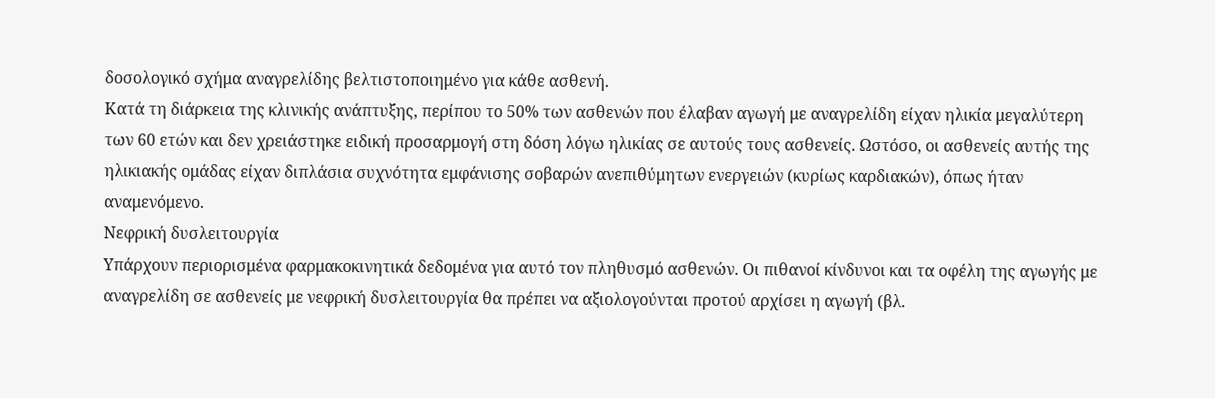δοσολογικό σχήμα αναγρελίδης βελτιστοποιημένο για κάθε ασθενή.
Κατά τη διάρκεια της κλινικής ανάπτυξης, περίπου το 50% των ασθενών που έλαβαν αγωγή με αναγρελίδη είχαν ηλικία μεγαλύτερη των 60 ετών και δεν χρειάστηκε ειδική προσαρμογή στη δόση λόγω ηλικίας σε αυτούς τους ασθενείς. Ωστόσο, οι ασθενείς αυτής της ηλικιακής ομάδας είχαν διπλάσια συχνότητα εμφάνισης σοβαρών ανεπιθύμητων ενεργειών (κυρίως καρδιακών), όπως ήταν αναμενόμενο.
Νεφρική δυσλειτουργία
Υπάρχουν περιορισμένα φαρμακοκινητικά δεδομένα για αυτό τον πληθυσμό ασθενών. Οι πιθανοί κίνδυνοι και τα οφέλη της αγωγής με αναγρελίδη σε ασθενείς με νεφρική δυσλειτουργία θα πρέπει να αξιολογούνται προτού αρχίσει η αγωγή (βλ.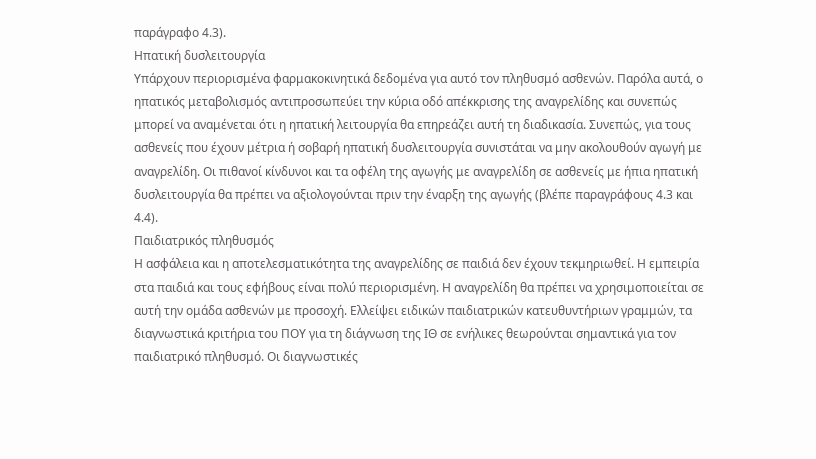παράγραφο 4.3).
Ηπατική δυσλειτουργία
Υπάρχουν περιορισμένα φαρμακοκινητικά δεδομένα για αυτό τον πληθυσμό ασθενών. Παρόλα αυτά, ο ηπατικός μεταβολισμός αντιπροσωπεύει την κύρια οδό απέκκρισης της αναγρελίδης και συνεπώς μπορεί να αναμένεται ότι η ηπατική λειτουργία θα επηρεάζει αυτή τη διαδικασία. Συνεπώς, για τους ασθενείς που έχουν μέτρια ή σοβαρή ηπατική δυσλειτουργία συνιστάται να μην ακολουθούν αγωγή με αναγρελίδη. Οι πιθανοί κίνδυνοι και τα οφέλη της αγωγής με αναγρελίδη σε ασθενείς με ήπια ηπατική δυσλειτουργία θα πρέπει να αξιολογούνται πριν την έναρξη της αγωγής (βλέπε παραγράφους 4.3 και 4.4).
Παιδιατρικός πληθυσμός
Η ασφάλεια και η αποτελεσματικότητα της αναγρελίδης σε παιδιά δεν έχουν τεκμηριωθεί. Η εμπειρία στα παιδιά και τους εφήβους είναι πολύ περιορισμένη. Η αναγρελίδη θα πρέπει να χρησιμοποιείται σε αυτή την ομάδα ασθενών με προσοχή. Ελλείψει ειδικών παιδιατρικών κατευθυντήριων γραμμών, τα διαγνωστικά κριτήρια του ΠΟΥ για τη διάγνωση της ΙΘ σε ενήλικες θεωρούνται σημαντικά για τον παιδιατρικό πληθυσμό. Οι διαγνωστικές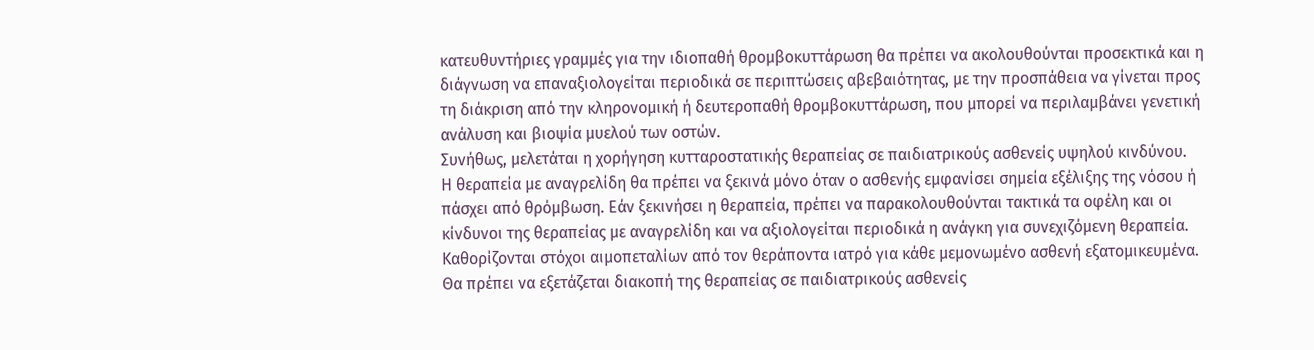κατευθυντήριες γραμμές για την ιδιοπαθή θρομβοκυττάρωση θα πρέπει να ακολουθούνται προσεκτικά και η διάγνωση να επαναξιολογείται περιοδικά σε περιπτώσεις αβεβαιότητας, με την προσπάθεια να γίνεται προς τη διάκριση από την κληρονομική ή δευτεροπαθή θρομβοκυττάρωση, που μπορεί να περιλαμβάνει γενετική ανάλυση και βιοψία μυελού των οστών.
Συνήθως, μελετάται η χορήγηση κυτταροστατικής θεραπείας σε παιδιατρικούς ασθενείς υψηλού κινδύνου.
Η θεραπεία με αναγρελίδη θα πρέπει να ξεκινά μόνο όταν ο ασθενής εμφανίσει σημεία εξέλιξης της νόσου ή πάσχει από θρόμβωση. Εάν ξεκινήσει η θεραπεία, πρέπει να παρακολουθούνται τακτικά τα οφέλη και οι κίνδυνοι της θεραπείας με αναγρελίδη και να αξιολογείται περιοδικά η ανάγκη για συνεχιζόμενη θεραπεία.
Καθορίζονται στόχοι αιμοπεταλίων από τον θεράποντα ιατρό για κάθε μεμονωμένο ασθενή εξατομικευμένα.
Θα πρέπει να εξετάζεται διακοπή της θεραπείας σε παιδιατρικούς ασθενείς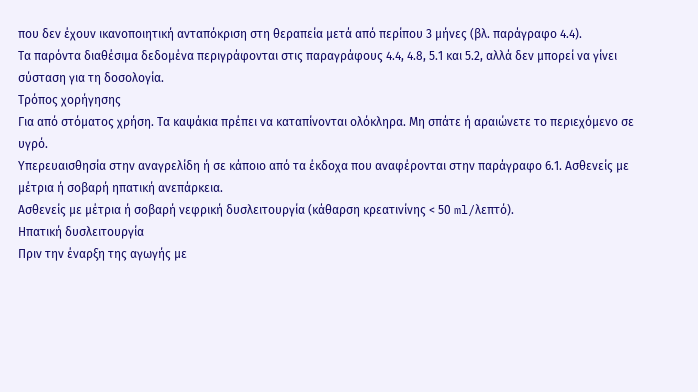που δεν έχουν ικανοποιητική ανταπόκριση στη θεραπεία μετά από περίπου 3 μήνες (βλ. παράγραφο 4.4).
Τα παρόντα διαθέσιμα δεδομένα περιγράφονται στις παραγράφους 4.4, 4.8, 5.1 και 5.2, αλλά δεν μπορεί να γίνει σύσταση για τη δοσολογία.
Τρόπος χορήγησης
Για από στόματος χρήση. Τα καψάκια πρέπει να καταπίνονται ολόκληρα. Μη σπάτε ή αραιώνετε το περιεχόμενο σε υγρό.
Υπερευαισθησία στην αναγρελίδη ή σε κάποιο από τα έκδοχα που αναφέρονται στην παράγραφο 6.1. Ασθενείς με μέτρια ή σοβαρή ηπατική ανεπάρκεια.
Ασθενείς με μέτρια ή σοβαρή νεφρική δυσλειτουργία (κάθαρση κρεατινίνης < 50 ml/λεπτό).
Ηπατική δυσλειτουργία
Πριν την έναρξη της αγωγής με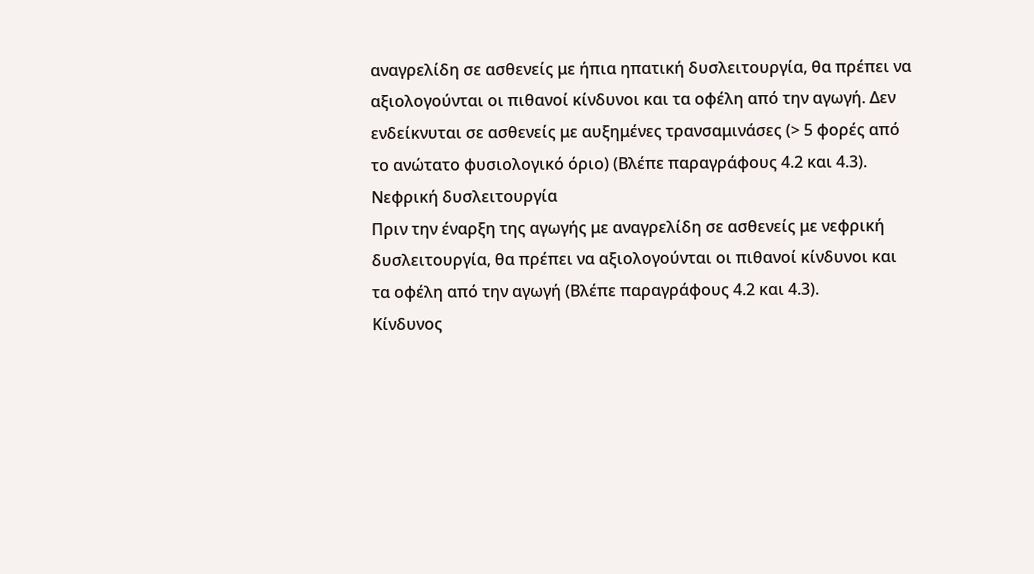αναγρελίδη σε ασθενείς με ήπια ηπατική δυσλειτουργία, θα πρέπει να αξιολογούνται οι πιθανοί κίνδυνοι και τα οφέλη από την αγωγή. Δεν ενδείκνυται σε ασθενείς με αυξημένες τρανσαμινάσες (> 5 φορές από το ανώτατο φυσιολογικό όριο) (Βλέπε παραγράφους 4.2 και 4.3).
Νεφρική δυσλειτουργία
Πριν την έναρξη της αγωγής με αναγρελίδη σε ασθενείς με νεφρική δυσλειτουργία, θα πρέπει να αξιολογούνται οι πιθανοί κίνδυνοι και τα οφέλη από την αγωγή (Βλέπε παραγράφους 4.2 και 4.3).
Κίνδυνος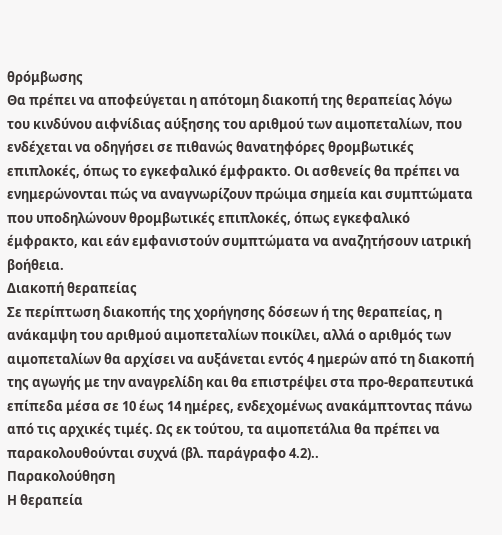θρόμβωσης
Θα πρέπει να αποφεύγεται η απότομη διακοπή της θεραπείας λόγω του κινδύνου αιφνίδιας αύξησης του αριθμού των αιμοπεταλίων, που ενδέχεται να οδηγήσει σε πιθανώς θανατηφόρες θρομβωτικές επιπλοκές, όπως το εγκεφαλικό έμφρακτο. Οι ασθενείς θα πρέπει να ενημερώνονται πώς να αναγνωρίζουν πρώιμα σημεία και συμπτώματα που υποδηλώνουν θρομβωτικές επιπλοκές, όπως εγκεφαλικό έμφρακτο, και εάν εμφανιστούν συμπτώματα να αναζητήσουν ιατρική βοήθεια.
Διακοπή θεραπείας
Σε περίπτωση διακοπής της χορήγησης δόσεων ή της θεραπείας, η ανάκαμψη του αριθμού αιμοπεταλίων ποικίλει, αλλά ο αριθμός των αιμοπεταλίων θα αρχίσει να αυξάνεται εντός 4 ημερών από τη διακοπή της αγωγής με την αναγρελίδη και θα επιστρέψει στα προ-θεραπευτικά επίπεδα μέσα σε 10 έως 14 ημέρες, ενδεχομένως ανακάμπτοντας πάνω από τις αρχικές τιμές. Ως εκ τούτου, τα αιμοπετάλια θα πρέπει να παρακολουθούνται συχνά (βλ. παράγραφο 4.2)..
Παρακολούθηση
Η θεραπεία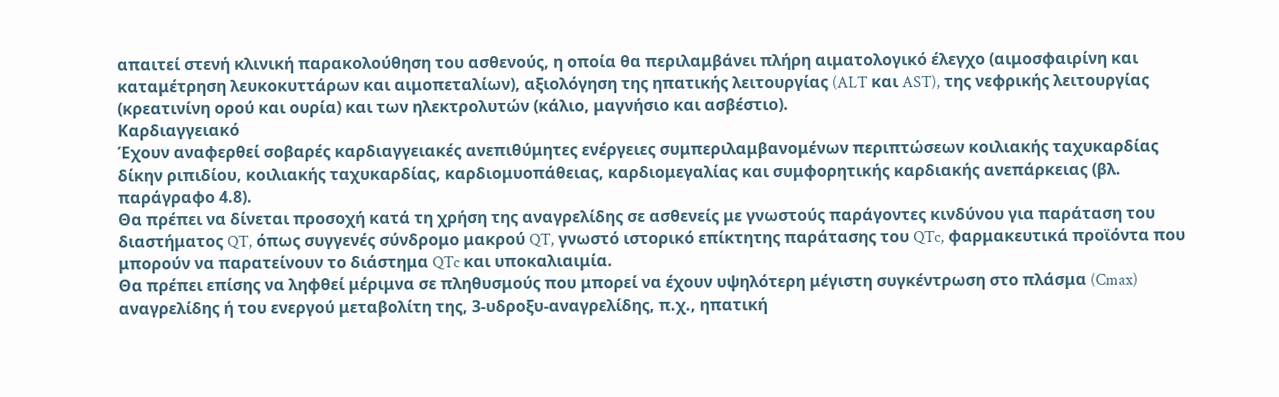απαιτεί στενή κλινική παρακολούθηση του ασθενούς, η οποία θα περιλαμβάνει πλήρη αιματολογικό έλεγχο (αιμοσφαιρίνη και καταμέτρηση λευκοκυττάρων και αιμοπεταλίων), αξιολόγηση της ηπατικής λειτουργίας (ALT και AST), της νεφρικής λειτουργίας (κρεατινίνη ορού και ουρία) και των ηλεκτρολυτών (κάλιο, μαγνήσιο και ασβέστιο).
Καρδιαγγειακό
Έχουν αναφερθεί σοβαρές καρδιαγγειακές ανεπιθύμητες ενέργειες συμπεριλαμβανομένων περιπτώσεων κοιλιακής ταχυκαρδίας δίκην ριπιδίου, κοιλιακής ταχυκαρδίας, καρδιομυοπάθειας, καρδιομεγαλίας και συμφορητικής καρδιακής ανεπάρκειας (βλ. παράγραφο 4.8).
Θα πρέπει να δίνεται προσοχή κατά τη χρήση της αναγρελίδης σε ασθενείς με γνωστούς παράγοντες κινδύνου για παράταση του διαστήματος QT, όπως συγγενές σύνδρομο μακρού QT, γνωστό ιστορικό επίκτητης παράτασης του QTc, φαρμακευτικά προϊόντα που μπορούν να παρατείνουν το διάστημα QTc και υποκαλιαιμία.
Θα πρέπει επίσης να ληφθεί μέριμνα σε πληθυσμούς που μπορεί να έχουν υψηλότερη μέγιστη συγκέντρωση στο πλάσμα (Cmax) αναγρελίδης ή του ενεργού μεταβολίτη της, 3-υδροξυ-αναγρελίδης, π.χ., ηπατική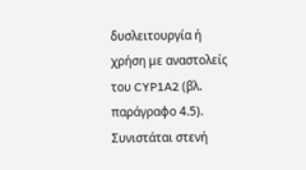δυσλειτουργία ή χρήση με αναστολείς του CYP1A2 (βλ. παράγραφο 4.5).
Συνιστάται στενή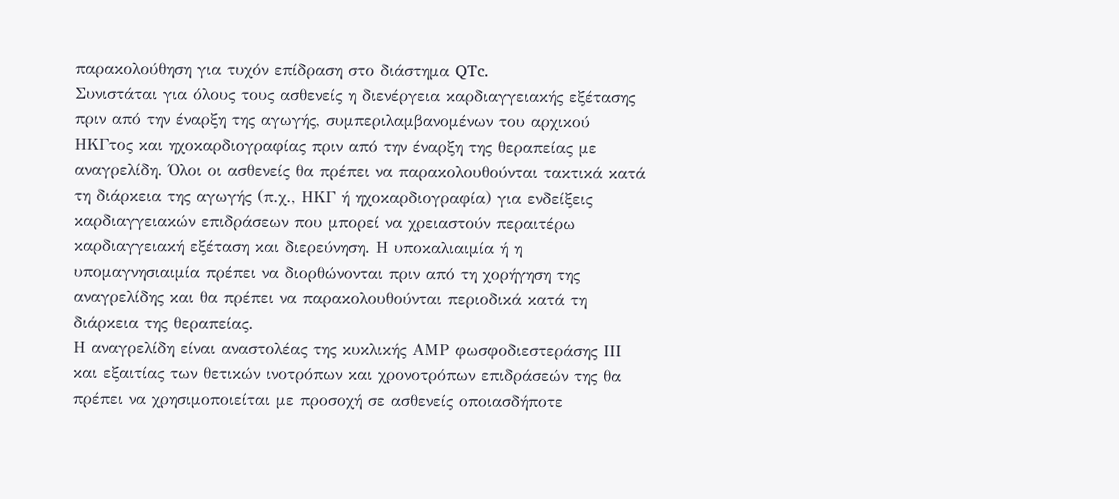παρακολούθηση για τυχόν επίδραση στο διάστημα QTc.
Συνιστάται για όλους τους ασθενείς η διενέργεια καρδιαγγειακής εξέτασης πριν από την έναρξη της αγωγής, συμπεριλαμβανομένων του αρχικού ΗΚΓτος και ηχοκαρδιογραφίας πριν από την έναρξη της θεραπείας με αναγρελίδη. Όλοι οι ασθενείς θα πρέπει να παρακολουθούνται τακτικά κατά τη διάρκεια της αγωγής (π.χ., ΗΚΓ ή ηχοκαρδιογραφία) για ενδείξεις καρδιαγγειακών επιδράσεων που μπορεί να χρειαστούν περαιτέρω καρδιαγγειακή εξέταση και διερεύνηση. Η υποκαλιαιμία ή η υπομαγνησιαιμία πρέπει να διορθώνονται πριν από τη χορήγηση της αναγρελίδης και θα πρέπει να παρακολουθούνται περιοδικά κατά τη διάρκεια της θεραπείας.
Η αναγρελίδη είναι αναστολέας της κυκλικής ΑΜP φωσφοδιεστεράσης ΙΙΙ και εξαιτίας των θετικών ινοτρόπων και χρονοτρόπων επιδράσεών της θα πρέπει να χρησιμοποιείται με προσοχή σε ασθενείς οποιασδήποτε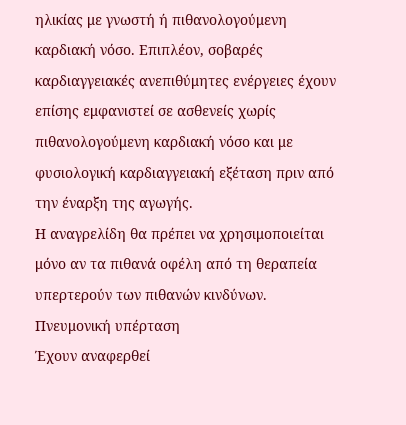ηλικίας με γνωστή ή πιθανολογούμενη καρδιακή νόσο. Επιπλέον, σοβαρές καρδιαγγειακές ανεπιθύμητες ενέργειες έχουν επίσης εμφανιστεί σε ασθενείς χωρίς πιθανολογούμενη καρδιακή νόσο και με φυσιολογική καρδιαγγειακή εξέταση πριν από την έναρξη της αγωγής.
Η αναγρελίδη θα πρέπει να χρησιμοποιείται μόνο αν τα πιθανά οφέλη από τη θεραπεία υπερτερούν των πιθανών κινδύνων.
Πνευμονική υπέρταση
Έχουν αναφερθεί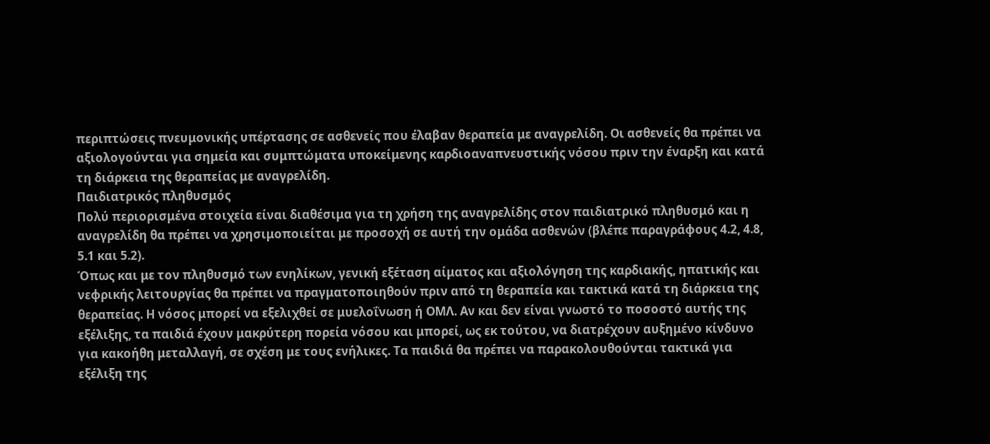περιπτώσεις πνευμονικής υπέρτασης σε ασθενείς που έλαβαν θεραπεία με αναγρελίδη. Οι ασθενείς θα πρέπει να αξιολογούνται για σημεία και συμπτώματα υποκείμενης καρδιοαναπνευστικής νόσου πριν την έναρξη και κατά τη διάρκεια της θεραπείας με αναγρελίδη.
Παιδιατρικός πληθυσμός
Πολύ περιορισμένα στοιχεία είναι διαθέσιμα για τη χρήση της αναγρελίδης στον παιδιατρικό πληθυσμό και η αναγρελίδη θα πρέπει να χρησιμοποιείται με προσοχή σε αυτή την ομάδα ασθενών (βλέπε παραγράφους 4.2, 4.8, 5.1 και 5.2).
Όπως και με τον πληθυσμό των ενηλίκων, γενική εξέταση αίματος και αξιολόγηση της καρδιακής, ηπατικής και νεφρικής λειτουργίας θα πρέπει να πραγματοποιηθούν πριν από τη θεραπεία και τακτικά κατά τη διάρκεια της θεραπείας. Η νόσος μπορεί να εξελιχθεί σε μυελοΐνωση ή ΟΜΛ. Αν και δεν είναι γνωστό το ποσοστό αυτής της εξέλιξης, τα παιδιά έχουν μακρύτερη πορεία νόσου και μπορεί, ως εκ τούτου, να διατρέχουν αυξημένο κίνδυνο για κακοήθη μεταλλαγή, σε σχέση με τους ενήλικες. Τα παιδιά θα πρέπει να παρακολουθούνται τακτικά για εξέλιξη της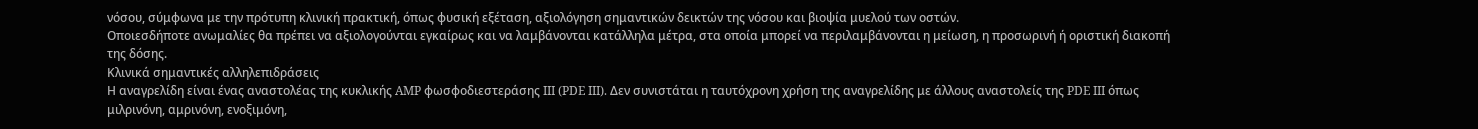νόσου, σύμφωνα με την πρότυπη κλινική πρακτική, όπως φυσική εξέταση, αξιολόγηση σημαντικών δεικτών της νόσου και βιοψία μυελού των οστών.
Οποιεσδήποτε ανωμαλίες θα πρέπει να αξιολογούνται εγκαίρως και να λαμβάνονται κατάλληλα μέτρα, στα οποία μπορεί να περιλαμβάνονται η μείωση, η προσωρινή ή οριστική διακοπή της δόσης.
Κλινικά σημαντικές αλληλεπιδράσεις
Η αναγρελίδη είναι ένας αναστολέας της κυκλικής AMP φωσφοδιεστεράσης III (PDE III). Δεν συνιστάται η ταυτόχρονη χρήση της αναγρελίδης με άλλους αναστολείς της PDE III όπως μιλρινόνη, αμρινόνη, ενοξιμόνη,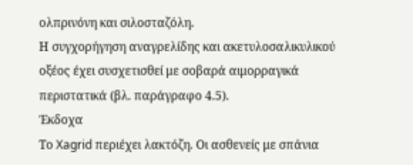ολπρινόνη και σιλοσταζόλη.
Η συγχορήγηση αναγρελίδης και ακετυλοσαλικυλικού οξέος έχει συσχετισθεί με σοβαρά αιμορραγικά περιστατικά (βλ. παράγραφο 4.5).
Έκδοχα
Το Xagrid περιέχει λακτόζη. Οι ασθενείς με σπάνια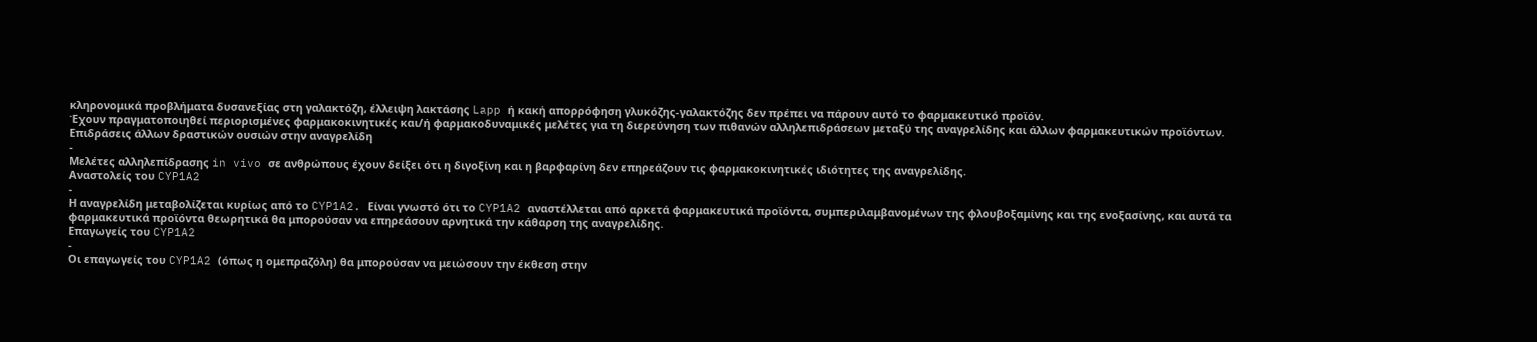κληρονομικά προβλήματα δυσανεξίας στη γαλακτόζη, έλλειψη λακτάσης Lapp ή κακή απορρόφηση γλυκόζης-γαλακτόζης δεν πρέπει να πάρουν αυτό το φαρμακευτικό προϊόν.
Έχουν πραγματοποιηθεί περιορισμένες φαρμακοκινητικές και/ή φαρμακοδυναμικές μελέτες για τη διερεύνηση των πιθανών αλληλεπιδράσεων μεταξύ της αναγρελίδης και άλλων φαρμακευτικών προϊόντων.
Επιδράσεις άλλων δραστικών ουσιών στην αναγρελίδη
-
Μελέτες αλληλεπίδρασης in vivo σε ανθρώπους έχουν δείξει ότι η διγοξίνη και η βαρφαρίνη δεν επηρεάζουν τις φαρμακοκινητικές ιδιότητες της αναγρελίδης.
Αναστολείς του CYP1A2
-
Η αναγρελίδη μεταβολίζεται κυρίως από το CYP1A2. Είναι γνωστό ότι το CYP1A2 αναστέλλεται από αρκετά φαρμακευτικά προϊόντα, συμπεριλαμβανομένων της φλουβοξαμίνης και της ενοξασίνης, και αυτά τα φαρμακευτικά προϊόντα θεωρητικά θα μπορούσαν να επηρεάσουν αρνητικά την κάθαρση της αναγρελίδης.
Επαγωγείς του CYP1A2
-
Οι επαγωγείς του CYP1A2 (όπως η ομεπραζόλη) θα μπορούσαν να μειώσουν την έκθεση στην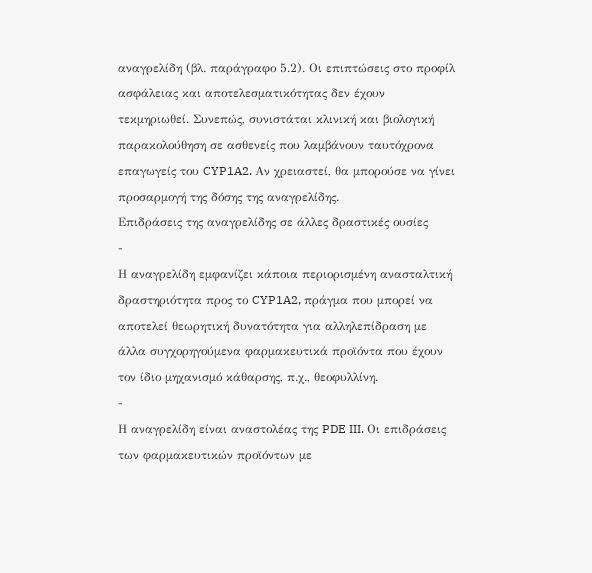αναγρελίδη (βλ. παράγραφο 5.2). Οι επιπτώσεις στο προφίλ ασφάλειας και αποτελεσματικότητας δεν έχουν τεκμηριωθεί. Συνεπώς, συνιστάται κλινική και βιολογική παρακολούθηση σε ασθενείς που λαμβάνουν ταυτόχρονα επαγωγείς του CYP1A2. Αν χρειαστεί, θα μπορούσε να γίνει προσαρμογή της δόσης της αναγρελίδης.
Επιδράσεις της αναγρελίδης σε άλλες δραστικές ουσίες
-
Η αναγρελίδη εμφανίζει κάποια περιορισμένη ανασταλτική δραστηριότητα προς το CYP1A2, πράγμα που μπορεί να αποτελεί θεωρητική δυνατότητα για αλληλεπίδραση με άλλα συγχορηγούμενα φαρμακευτικά προϊόντα που έχουν τον ίδιο μηχανισμό κάθαρσης, π.χ., θεοφυλλίνη.
-
Η αναγρελίδη είναι αναστολέας της PDE III. Οι επιδράσεις των φαρμακευτικών προϊόντων με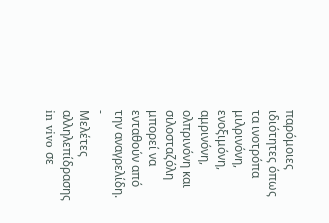παρόμοιες ιδιότητες όπως τα ινοτρόπα μιλρινόνη, ενοξιμόνη, αμρινόνη, ολπρινόνη και σιλοσταζόλη μπορεί να ενταθούν από την αναγρελίδη.
-
Μελέτες αλληλεπίδρασης in vivo σε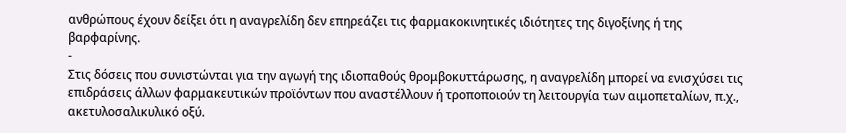ανθρώπους έχουν δείξει ότι η αναγρελίδη δεν επηρεάζει τις φαρμακοκινητικές ιδιότητες της διγοξίνης ή της βαρφαρίνης.
-
Στις δόσεις που συνιστώνται για την αγωγή της ιδιοπαθούς θρομβοκυττάρωσης, η αναγρελίδη μπορεί να ενισχύσει τις επιδράσεις άλλων φαρμακευτικών προϊόντων που αναστέλλουν ή τροποποιούν τη λειτουργία των αιμοπεταλίων, π.χ., ακετυλοσαλικυλικό οξύ.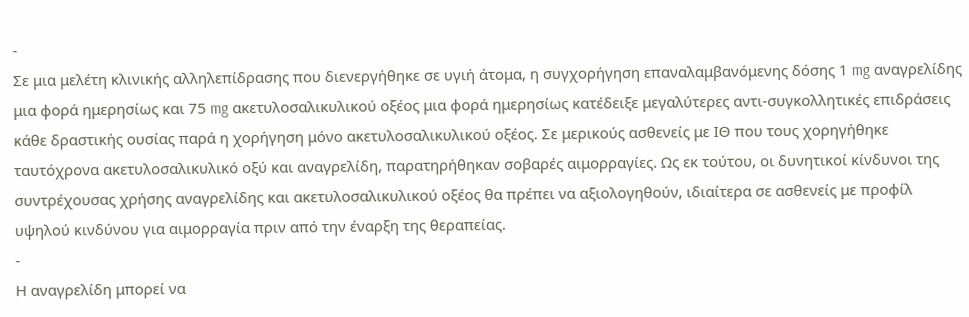-
Σε μια μελέτη κλινικής αλληλεπίδρασης που διενεργήθηκε σε υγιή άτομα, η συγχορήγηση επαναλαμβανόμενης δόσης 1 mg αναγρελίδης μια φορά ημερησίως και 75 mg ακετυλοσαλικυλικού οξέος μια φορά ημερησίως κατέδειξε μεγαλύτερες αντι-συγκολλητικές επιδράσεις κάθε δραστικής ουσίας παρά η χορήγηση μόνο ακετυλοσαλικυλικού οξέος. Σε μερικούς ασθενείς με ΙΘ που τους χορηγήθηκε ταυτόχρονα ακετυλοσαλικυλικό οξύ και αναγρελίδη, παρατηρήθηκαν σοβαρές αιμορραγίες. Ως εκ τούτου, οι δυνητικοί κίνδυνοι της συντρέχουσας χρήσης αναγρελίδης και ακετυλοσαλικυλικού οξέος θα πρέπει να αξιολογηθούν, ιδιαίτερα σε ασθενείς με προφίλ υψηλού κινδύνου για αιμορραγία πριν από την έναρξη της θεραπείας.
-
Η αναγρελίδη μπορεί να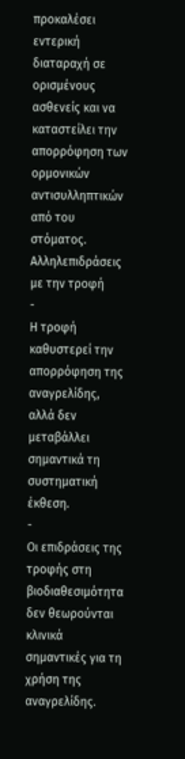προκαλέσει εντερική διαταραχή σε ορισμένους ασθενείς και να καταστείλει την απορρόφηση των ορμονικών αντισυλληπτικών από του στόματος.
Αλληλεπιδράσεις με την τροφή
-
Η τροφή καθυστερεί την απορρόφηση της αναγρελίδης, αλλά δεν μεταβάλλει σημαντικά τη συστηματική έκθεση.
-
Οι επιδράσεις της τροφής στη βιοδιαθεσιμότητα δεν θεωρούνται κλινικά σημαντικές για τη χρήση της αναγρελίδης.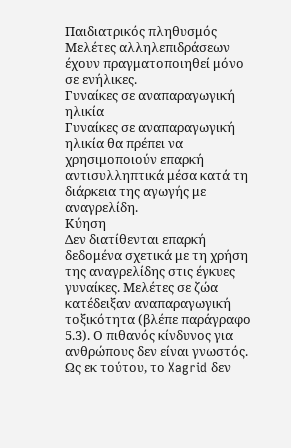Παιδιατρικός πληθυσμός
Μελέτες αλληλεπιδράσεων έχουν πραγματοποιηθεί μόνο σε ενήλικες.
Γυναίκες σε αναπαραγωγική ηλικία
Γυναίκες σε αναπαραγωγική ηλικία θα πρέπει να χρησιμοποιούν επαρκή αντισυλληπτικά μέσα κατά τη διάρκεια της αγωγής με αναγρελίδη.
Κύηση
Δεν διατίθενται επαρκή δεδομένα σχετικά με τη χρήση της αναγρελίδης στις έγκυες γυναίκες. Μελέτες σε ζώα κατέδειξαν αναπαραγωγική τοξικότητα (βλέπε παράγραφο 5.3). Ο πιθανός κίνδυνος για ανθρώπους δεν είναι γνωστός. Ως εκ τούτου, το Xagrid δεν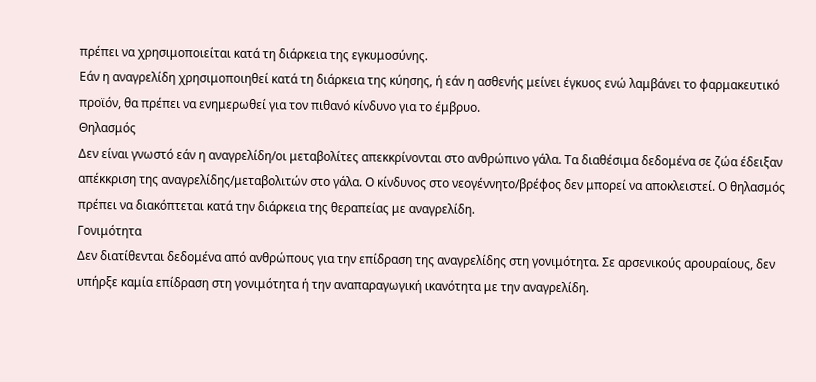πρέπει να χρησιμοποιείται κατά τη διάρκεια της εγκυμοσύνης.
Εάν η αναγρελίδη χρησιμοποιηθεί κατά τη διάρκεια της κύησης, ή εάν η ασθενής μείνει έγκυος ενώ λαμβάνει το φαρμακευτικό προϊόν, θα πρέπει να ενημερωθεί για τον πιθανό κίνδυνο για το έμβρυο.
Θηλασμός
Δεν είναι γνωστό εάν η αναγρελίδη/οι μεταβολίτες απεκκρίνονται στο ανθρώπινο γάλα. Τα διαθέσιμα δεδομένα σε ζώα έδειξαν απέκκριση της αναγρελίδης/μεταβολιτών στο γάλα. Ο κίνδυνος στο νεογέννητο/βρέφος δεν μπορεί να αποκλειστεί. Ο θηλασμός πρέπει να διακόπτεται κατά την διάρκεια της θεραπείας με αναγρελίδη.
Γονιμότητα
Δεν διατίθενται δεδομένα από ανθρώπους για την επίδραση της αναγρελίδης στη γονιμότητα. Σε αρσενικούς αρουραίους, δεν υπήρξε καμία επίδραση στη γονιμότητα ή την αναπαραγωγική ικανότητα με την αναγρελίδη.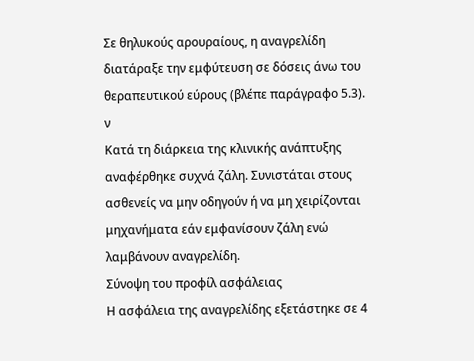Σε θηλυκούς αρουραίους, η αναγρελίδη διατάραξε την εμφύτευση σε δόσεις άνω του θεραπευτικού εύρους (βλέπε παράγραφο 5.3).
ν
Κατά τη διάρκεια της κλινικής ανάπτυξης αναφέρθηκε συχνά ζάλη. Συνιστάται στους ασθενείς να μην οδηγούν ή να μη χειρίζονται μηχανήματα εάν εμφανίσουν ζάλη ενώ λαμβάνουν αναγρελίδη.
Σύνοψη του προφίλ ασφάλειας
Η ασφάλεια της αναγρελίδης εξετάστηκε σε 4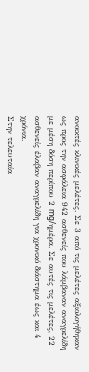ανοικτές κλινικές μελέτες. Σε 3 από τις μελέτες αξιολογήθηκαν ως προς την ασφάλεια 942 ασθενείς που λάμβαναν αναγρελίδη με μέση δόση περίπου 2 mg/ημέρα. Σε αυτές τις μελέτες, 22 ασθενείς έλαβαν αναγρελίδη για χρονικό διάστημα έως και 4 χρόνια.
Στην τελευταία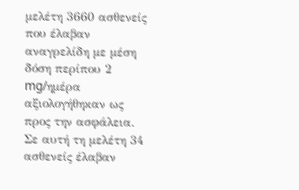μελέτη 3660 ασθενείς που έλαβαν αναγρελίδη με μέση δόση περίπου 2 mg/ημέρα αξιολογήθηκαν ως προς την ασφάλεια. Σε αυτή τη μελέτη 34 ασθενείς έλαβαν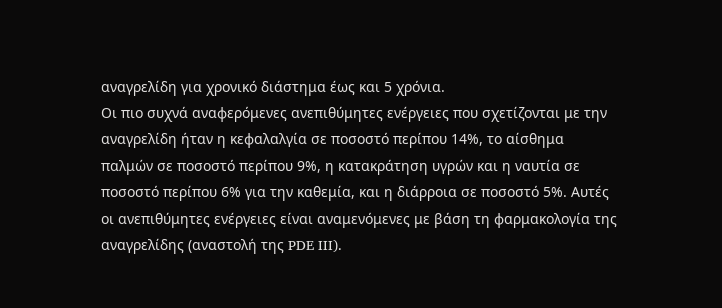αναγρελίδη για χρονικό διάστημα έως και 5 χρόνια.
Οι πιο συχνά αναφερόμενες ανεπιθύμητες ενέργειες που σχετίζονται με την αναγρελίδη ήταν η κεφαλαλγία σε ποσοστό περίπου 14%, το αίσθημα παλμών σε ποσοστό περίπου 9%, η κατακράτηση υγρών και η ναυτία σε ποσοστό περίπου 6% για την καθεμία, και η διάρροια σε ποσοστό 5%. Αυτές οι ανεπιθύμητες ενέργειες είναι αναμενόμενες με βάση τη φαρμακολογία της αναγρελίδης (αναστολή της PDE III).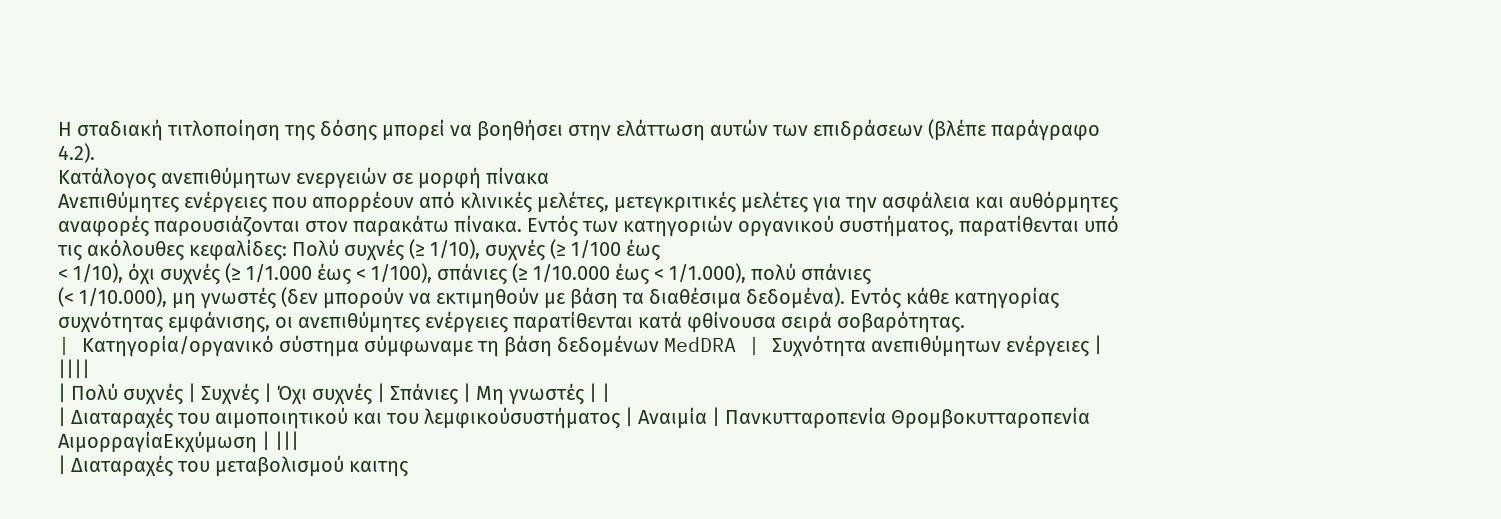Η σταδιακή τιτλοποίηση της δόσης μπορεί να βοηθήσει στην ελάττωση αυτών των επιδράσεων (βλέπε παράγραφο 4.2).
Κατάλογος ανεπιθύμητων ενεργειών σε μορφή πίνακα
Ανεπιθύμητες ενέργειες που απορρέουν από κλινικές μελέτες, μετεγκριτικές μελέτες για την ασφάλεια και αυθόρμητες αναφορές παρουσιάζονται στον παρακάτω πίνακα. Εντός των κατηγοριών οργανικού συστήματος, παρατίθενται υπό τις ακόλουθες κεφαλίδες: Πολύ συχνές (≥ 1/10), συχνές (≥ 1/100 έως
< 1/10), όχι συχνές (≥ 1/1.000 έως < 1/100), σπάνιες (≥ 1/10.000 έως < 1/1.000), πολύ σπάνιες
(< 1/10.000), μη γνωστές (δεν μπορούν να εκτιμηθούν με βάση τα διαθέσιμα δεδομένα). Εντός κάθε κατηγορίας συχνότητας εμφάνισης, οι ανεπιθύμητες ενέργειες παρατίθενται κατά φθίνουσα σειρά σοβαρότητας.
| Kατηγορία/οργανικό σύστημα σύμφωναμε τη βάση δεδομένων MedDRA | Συχνότητα ανεπιθύμητων ενέργειες | ||||
| Πολύ συχνές | Συχνές | Όχι συχνές | Σπάνιες | Μη γνωστές | |
| Διαταραχές του αιμοποιητικού και του λεμφικούσυστήματος | Αναιμία | Πανκυτταροπενία Θρομβοκυτταροπενία ΑιμορραγίαΕκχύμωση | |||
| Διαταραχές του μεταβολισμού καιτης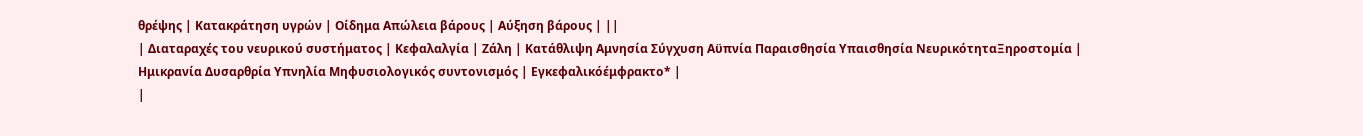θρέψης | Κατακράτηση υγρών | Οίδημα Απώλεια βάρους | Αύξηση βάρους | ||
| Διαταραχές του νευρικού συστήματος | Κεφαλαλγία | Ζάλη | Κατάθλιψη Αμνησία Σύγχυση Αϋπνία Παραισθησία Υπαισθησία ΝευρικότηταΞηροστομία | Ημικρανία Δυσαρθρία Υπνηλία Μηφυσιολογικός συντονισμός | Εγκεφαλικόέμφρακτο* |
|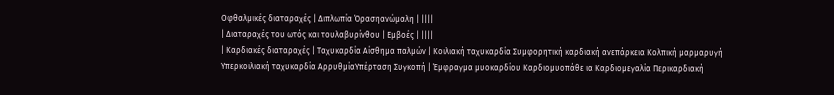Οφθαλμικές διαταραχές | Διπλωπία Όρασηανώμαλη | ||||
| Διαταραχές του ωτός και τουλαβυρίνθου | Εμβοές | ||||
| Καρδιακές διαταραχές | Ταχυκαρδία Αίσθημα παλμών | Κοιλιακή ταχυκαρδία Συμφορητική καρδιακή ανεπάρκεια Κολπική μαρμαρυγή Υπερκοιλιακή ταχυκαρδία ΑρρυθμίαΥπέρταση Συγκοπή | Έμφραγμα μυοκαρδίου Καρδιομυοπάθε ια Καρδιομεγαλία Περικαρδιακή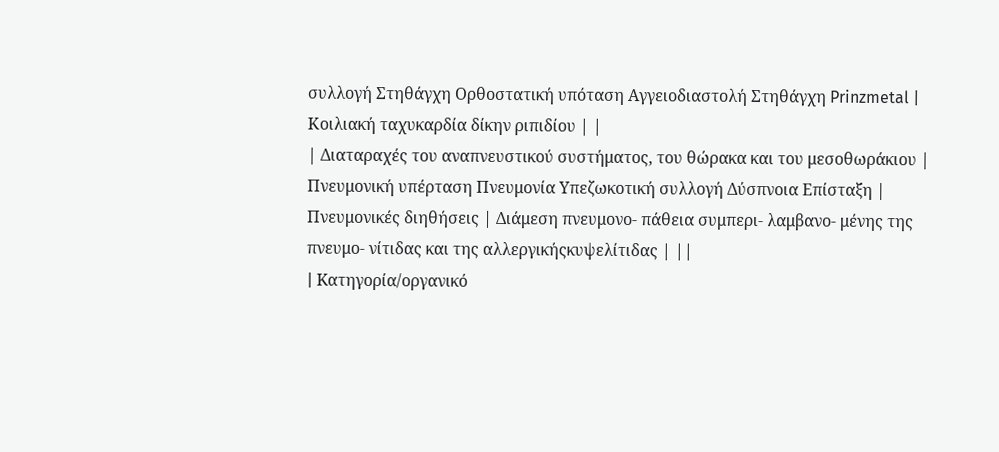συλλογή Στηθάγχη Ορθοστατική υπόταση Αγγειοδιαστολή Στηθάγχη Prinzmetal | Κοιλιακή ταχυκαρδία δίκην ριπιδίου | |
| Διαταραχές του αναπνευστικού συστήματος, του θώρακα και του μεσοθωράκιου | Πνευμονική υπέρταση Πνευμονία Υπεζωκοτική συλλογή Δύσπνοια Επίσταξη | Πνευμονικές διηθήσεις | Διάμεση πνευμονο- πάθεια συμπερι- λαμβανο- μένης της πνευμο- νίτιδας και της αλλεργικήςκυψελίτιδας | ||
| Kατηγορία/οργανικό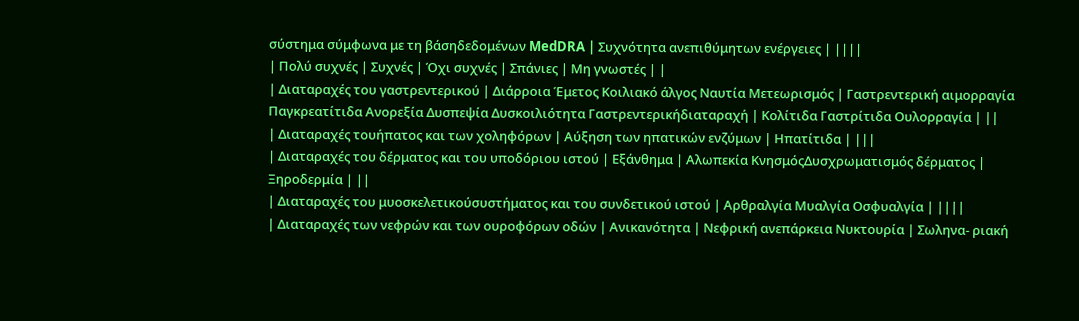σύστημα σύμφωνα με τη βάσηδεδομένων MedDRA | Συχνότητα ανεπιθύμητων ενέργειες | ||||
| Πολύ συχνές | Συχνές | Όχι συχνές | Σπάνιες | Μη γνωστές | |
| Διαταραχές του γαστρεντερικού | Διάρροια Έμετος Κοιλιακό άλγος Ναυτία Μετεωρισμός | Γαστρεντερική αιμορραγία Παγκρεατίτιδα Ανορεξία Δυσπεψία Δυσκοιλιότητα Γαστρεντερικήδιαταραχή | Κολίτιδα Γαστρίτιδα Ουλορραγία | ||
| Διαταραχές τουήπατος και των χοληφόρων | Αύξηση των ηπατικών ενζύμων | Ηπατίτιδα | |||
| Διαταραχές του δέρματος και του υποδόριου ιστού | Εξάνθημα | Αλωπεκία ΚνησμόςΔυσχρωματισμός δέρματος | Ξηροδερμία | ||
| Διαταραχές του μυοσκελετικούσυστήματος και του συνδετικού ιστού | Αρθραλγία Μυαλγία Οσφυαλγία | ||||
| Διαταραχές των νεφρών και των ουροφόρων οδών | Ανικανότητα | Νεφρική ανεπάρκεια Νυκτουρία | Σωληνα- ριακή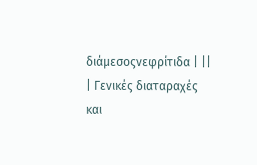διάμεσοςνεφρίτιδα | ||
| Γενικές διαταραχές και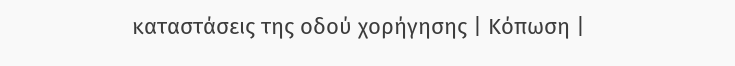καταστάσεις της οδού χορήγησης | Κόπωση |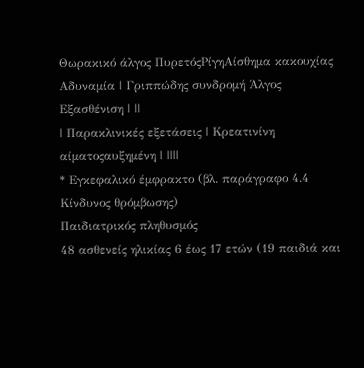Θωρακικό άλγος ΠυρετόςΡίγηΑίσθημα κακουχίας Αδυναμία | Γριππώδης συνδρομή Άλγος Εξασθένιση | ||
| Παρακλινικές εξετάσεις | Κρεατινίνη αίματοςαυξημένη | ||||
* Εγκεφαλικό έμφρακτο (βλ. παράγραφο 4.4 Κίνδυνος θρόμβωσης)
Παιδιατρικός πληθυσμός
48 ασθενείς ηλικίας 6 έως 17 ετών (19 παιδιά και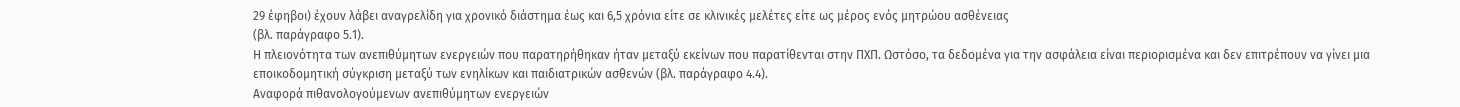29 έφηβοι) έχουν λάβει αναγρελίδη για χρονικό διάστημα έως και 6,5 χρόνια είτε σε κλινικές μελέτες είτε ως μέρος ενός μητρώου ασθένειας
(βλ. παράγραφο 5.1).
Η πλειονότητα των ανεπιθύμητων ενεργειών που παρατηρήθηκαν ήταν μεταξύ εκείνων που παρατίθενται στην ΠΧΠ. Ωστόσο, τα δεδομένα για την ασφάλεια είναι περιορισμένα και δεν επιτρέπουν να γίνει μια εποικοδομητική σύγκριση μεταξύ των ενηλίκων και παιδιατρικών ασθενών (βλ. παράγραφο 4.4).
Αναφορά πιθανολογούμενων ανεπιθύμητων ενεργειών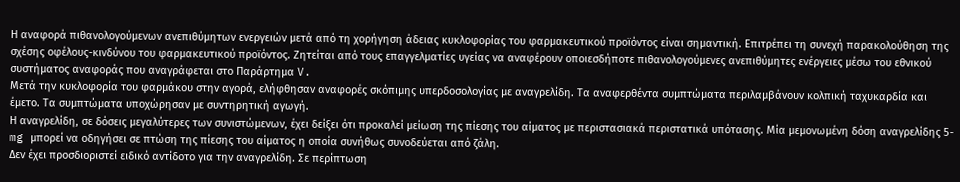Η αναφορά πιθανολογούμενων ανεπιθύμητων ενεργειών μετά από τη χορήγηση άδειας κυκλοφορίας του φαρμακευτικού προϊόντος είναι σημαντική. Επιτρέπει τη συνεχή παρακολούθηση της σχέσης οφέλους-κινδύνου του φαρμακευτικού προϊόντος. Ζητείται από τους επαγγελματίες υγείας να αναφέρουν οποιεσδήποτε πιθανολογούμενες ανεπιθύμητες ενέργειες μέσω του εθνικού συστήματος αναφοράς που αναγράφεται στο Παράρτημα V.
Μετά την κυκλοφορία του φαρμάκου στην αγορά, ελήφθησαν αναφορές σκόπιμης υπερδοσολογίας με αναγρελίδη. Τα αναφερθέντα συμπτώματα περιλαμβάνουν κολπική ταχυκαρδία και έμετο. Τα συμπτώματα υποχώρησαν με συντηρητική αγωγή.
Η αναγρελίδη, σε δόσεις μεγαλύτερες των συνιστώμενων, έχει δείξει ότι προκαλεί μείωση της πίεσης του αίματος με περιστασιακά περιστατικά υπότασης. Μία μεμονωμένη δόση αναγρελίδης 5-mg μπορεί να οδηγήσει σε πτώση της πίεσης του αίματος η οποία συνήθως συνοδεύεται από ζάλη.
Δεν έχει προσδιοριστεί ειδικό αντίδοτο για την αναγρελίδη. Σε περίπτωση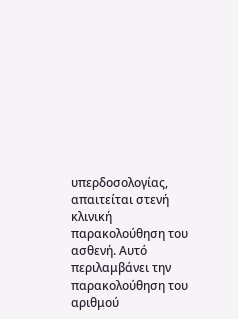υπερδοσολογίας, απαιτείται στενή κλινική παρακολούθηση του ασθενή. Αυτό περιλαμβάνει την παρακολούθηση του αριθμού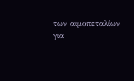των αιμοπεταλίων για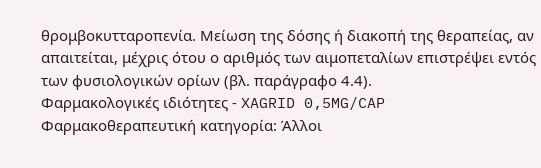θρομβοκυτταροπενία. Μείωση της δόσης ή διακοπή της θεραπείας, αν απαιτείται, μέχρις ότου ο αριθμός των αιμοπεταλίων επιστρέψει εντός των φυσιολογικών ορίων (βλ. παράγραφο 4.4).
Φαρμακολογικές ιδιότητες - XAGRID 0,5MG/CAP
Φαρμακοθεραπευτική κατηγορία: Άλλοι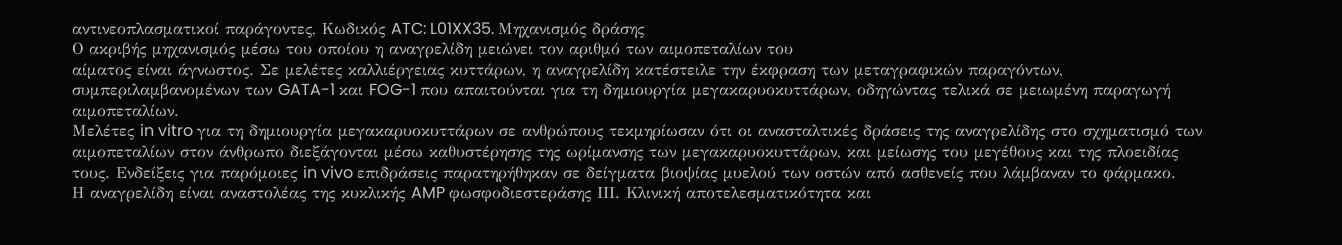αντινεοπλασματικοί παράγοντες, Kωδικός ATC: L01XX35. Μηχανισμός δράσης
Ο ακριβής μηχανισμός μέσω του οποίου η αναγρελίδη μειώνει τον αριθμό των αιμοπεταλίων του
αίματος είναι άγνωστος. Σε μελέτες καλλιέργειας κυττάρων, η αναγρελίδη κατέστειλε την έκφραση των μεταγραφικών παραγόντων, συμπεριλαμβανομένων των GATA-1 και FOG-1 που απαιτούνται για τη δημιουργία μεγακαρυοκυττάρων, οδηγώντας τελικά σε μειωμένη παραγωγή αιμοπεταλίων.
Μελέτες in vitro για τη δημιουργία μεγακαρυοκυττάρων σε ανθρώπους τεκμηρίωσαν ότι οι ανασταλτικές δράσεις της αναγρελίδης στο σχηματισμό των αιμοπεταλίων στον άνθρωπο διεξάγονται μέσω καθυστέρησης της ωρίμανσης των μεγακαρυοκυττάρων, και μείωσης του μεγέθους και της πλοειδίας τους. Ενδείξεις για παρόμοιες in vivo επιδράσεις παρατηρήθηκαν σε δείγματα βιοψίας μυελού των οστών από ασθενείς που λάμβαναν το φάρμακο.
Η αναγρελίδη είναι αναστολέας της κυκλικής AMP φωσφοδιεστεράσης ΙΙΙ. Κλινική αποτελεσματικότητα και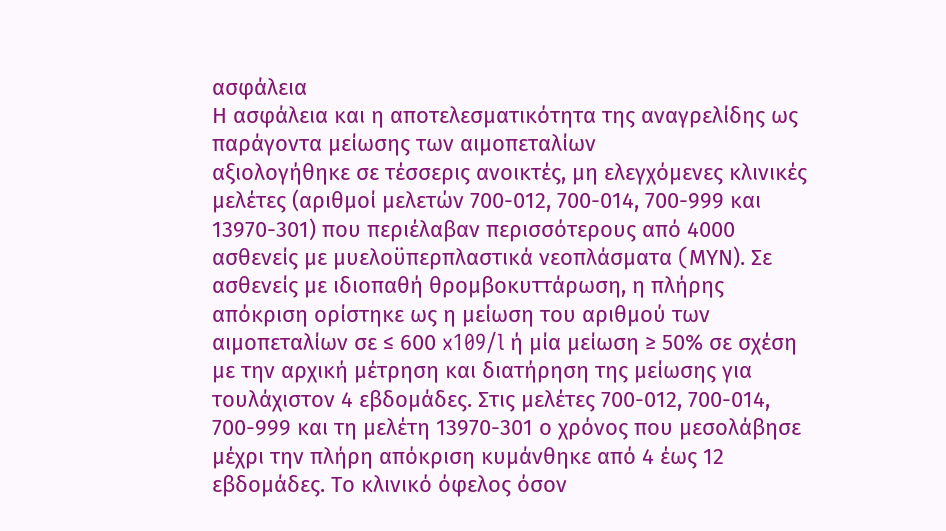ασφάλεια
Η ασφάλεια και η αποτελεσματικότητα της αναγρελίδης ως παράγοντα μείωσης των αιμοπεταλίων
αξιολογήθηκε σε τέσσερις ανοικτές, μη ελεγχόμενες κλινικές μελέτες (αριθμοί μελετών 700-012, 700-014, 700-999 και 13970-301) που περιέλαβαν περισσότερους από 4000 ασθενείς με μυελοϋπερπλαστικά νεοπλάσματα (MΥΝ). Σε ασθενείς με ιδιοπαθή θρομβοκυττάρωση, η πλήρης απόκριση ορίστηκε ως η μείωση του αριθμού των αιμοπεταλίων σε ≤ 600 x109/l ή μία μείωση ≥ 50% σε σχέση με την αρχική μέτρηση και διατήρηση της μείωσης για τουλάχιστον 4 εβδομάδες. Στις μελέτες 700-012, 700-014, 700-999 και τη μελέτη 13970-301 ο χρόνος που μεσολάβησε μέχρι την πλήρη απόκριση κυμάνθηκε από 4 έως 12 εβδομάδες. Το κλινικό όφελος όσον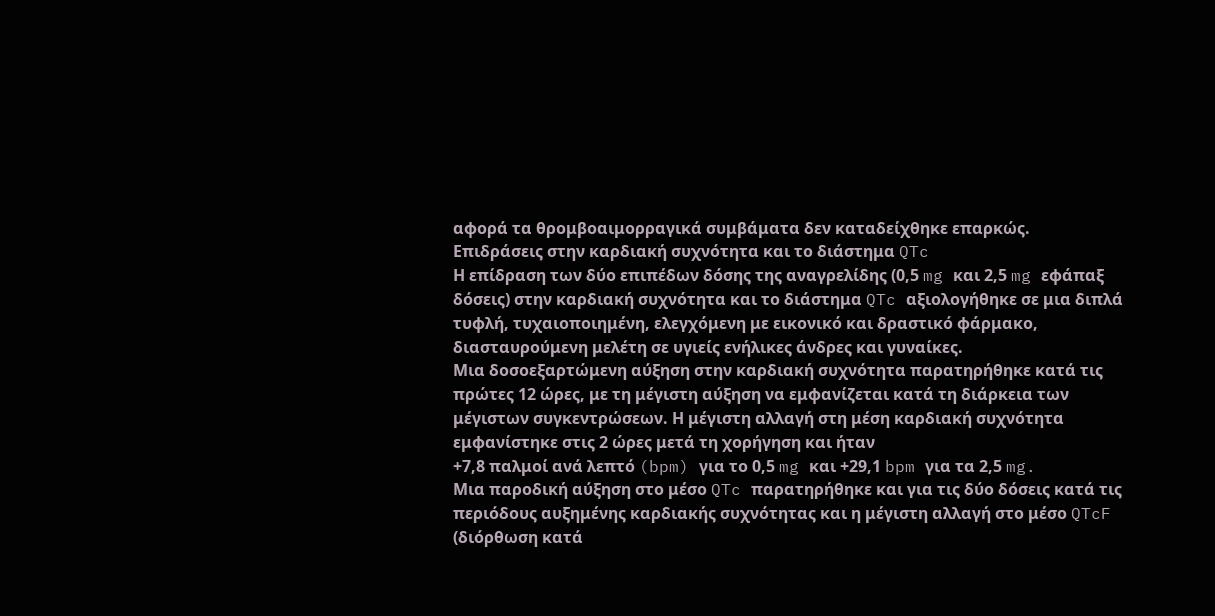αφορά τα θρομβοαιμορραγικά συμβάματα δεν καταδείχθηκε επαρκώς.
Επιδράσεις στην καρδιακή συχνότητα και το διάστημα QTc
Η επίδραση των δύο επιπέδων δόσης της αναγρελίδης (0,5 mg και 2,5 mg εφάπαξ δόσεις) στην καρδιακή συχνότητα και το διάστημα QTc αξιολογήθηκε σε μια διπλά τυφλή, τυχαιοποιημένη, ελεγχόμενη με εικονικό και δραστικό φάρμακο, διασταυρούμενη μελέτη σε υγιείς ενήλικες άνδρες και γυναίκες.
Μια δοσοεξαρτώμενη αύξηση στην καρδιακή συχνότητα παρατηρήθηκε κατά τις πρώτες 12 ώρες, με τη μέγιστη αύξηση να εμφανίζεται κατά τη διάρκεια των μέγιστων συγκεντρώσεων. Η μέγιστη αλλαγή στη μέση καρδιακή συχνότητα εμφανίστηκε στις 2 ώρες μετά τη χορήγηση και ήταν
+7,8 παλμοί ανά λεπτό (bpm) για το 0,5 mg και +29,1 bpm για τα 2,5 mg.
Μια παροδική αύξηση στο μέσο QTc παρατηρήθηκε και για τις δύο δόσεις κατά τις περιόδους αυξημένης καρδιακής συχνότητας και η μέγιστη αλλαγή στο μέσο QTcF (διόρθωση κατά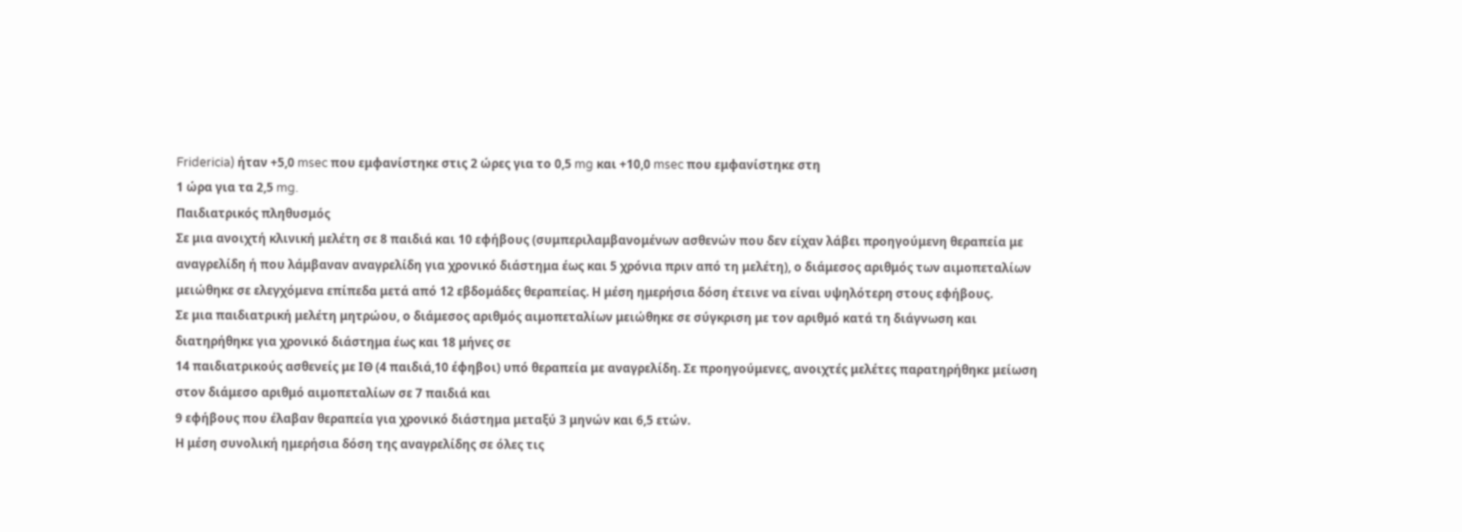Fridericia) ήταν +5,0 msec που εμφανίστηκε στις 2 ώρες για το 0,5 mg και +10,0 msec που εμφανίστηκε στη
1 ώρα για τα 2,5 mg.
Παιδιατρικός πληθυσμός
Σε μια ανοιχτή κλινική μελέτη σε 8 παιδιά και 10 εφήβους (συμπεριλαμβανομένων ασθενών που δεν είχαν λάβει προηγούμενη θεραπεία με αναγρελίδη ή που λάμβαναν αναγρελίδη για χρονικό διάστημα έως και 5 χρόνια πριν από τη μελέτη), ο διάμεσος αριθμός των αιμοπεταλίων μειώθηκε σε ελεγχόμενα επίπεδα μετά από 12 εβδομάδες θεραπείας. Η μέση ημερήσια δόση έτεινε να είναι υψηλότερη στους εφήβους.
Σε μια παιδιατρική μελέτη μητρώου, ο διάμεσος αριθμός αιμοπεταλίων μειώθηκε σε σύγκριση με τον αριθμό κατά τη διάγνωση και διατηρήθηκε για χρονικό διάστημα έως και 18 μήνες σε
14 παιδιατρικούς ασθενείς με ΙΘ (4 παιδιά,10 έφηβοι) υπό θεραπεία με αναγρελίδη. Σε προηγούμενες, ανοιχτές μελέτες παρατηρήθηκε μείωση στον διάμεσο αριθμό αιμοπεταλίων σε 7 παιδιά και
9 εφήβους που έλαβαν θεραπεία για χρονικό διάστημα μεταξύ 3 μηνών και 6,5 ετών.
Η μέση συνολική ημερήσια δόση της αναγρελίδης σε όλες τις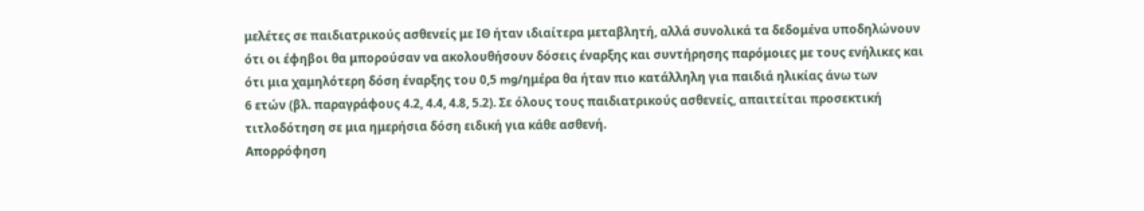μελέτες σε παιδιατρικούς ασθενείς με ΙΘ ήταν ιδιαίτερα μεταβλητή, αλλά συνολικά τα δεδομένα υποδηλώνουν ότι οι έφηβοι θα μπορούσαν να ακολουθήσουν δόσεις έναρξης και συντήρησης παρόμοιες με τους ενήλικες και ότι μια χαμηλότερη δόση έναρξης του 0,5 mg/ημέρα θα ήταν πιο κατάλληλη για παιδιά ηλικίας άνω των
6 ετών (βλ. παραγράφους 4.2, 4.4, 4.8, 5.2). Σε όλους τους παιδιατρικούς ασθενείς, απαιτείται προσεκτική τιτλοδότηση σε μια ημερήσια δόση ειδική για κάθε ασθενή.
Απορρόφηση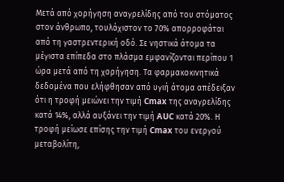Μετά από χορήγηση αναγρελίδης από του στόματος στον άνθρωπο, τουλάχιστον το 70% απορροφάται από τη γαστρεντερική οδό. Σε νηστικά άτομα τα μέγιστα επίπεδα στο πλάσμα εμφανίζονται περίπου 1 ώρα μετά από τη χορήγηση. Τα φαρμακοκινητικά δεδομένα που ελήφθησαν από υγιή άτομα απέδειξαν ότι η τροφή μειώνει την τιμή Cmax της αναγρελίδης κατά 14%, αλλά αυξάνει την τιμή AUC κατά 20%. Η τροφή μείωσε επίσης την τιμή Cmax του ενεργού μεταβολίτη,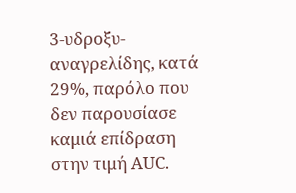3-υδροξυ-αναγρελίδης, κατά 29%, παρόλο που δεν παρουσίασε καμιά επίδραση στην τιμή AUC.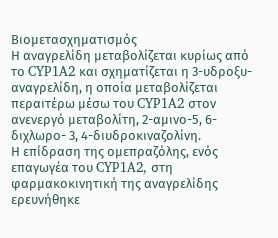Βιομετασχηματισμός
Η αναγρελίδη μεταβολίζεται κυρίως από το CYP1A2 και σχηματίζεται η 3-υδροξυ-αναγρελίδη, η οποία μεταβολίζεται περαιτέρω μέσω του CYP1A2 στον ανενεργό μεταβολίτη, 2-αμινο-5, 6-διχλωρο- 3, 4-διυδροκιναζολίνη.
Η επίδραση της ομεπραζόλης, ενός επαγωγέα του CYP1A2, στη φαρμακοκινητική της αναγρελίδης ερευνήθηκε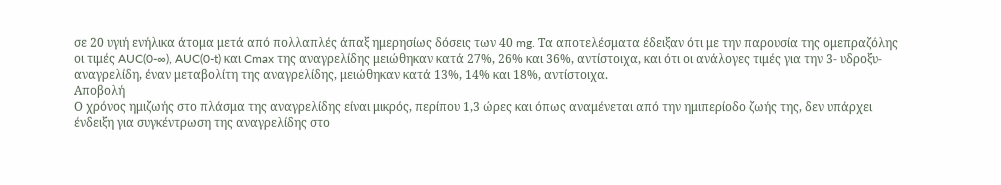σε 20 υγιή ενήλικα άτομα μετά από πολλαπλές άπαξ ημερησίως δόσεις των 40 mg. Τα αποτελέσματα έδειξαν ότι με την παρουσία της ομεπραζόλης οι τιμές AUC(0-∞), AUC(0-t) και Cmax της αναγρελίδης μειώθηκαν κατά 27%, 26% και 36%, αντίστοιχα, και ότι οι ανάλογες τιμές για την 3- υδροξυ-αναγρελίδη, έναν μεταβολίτη της αναγρελίδης, μειώθηκαν κατά 13%, 14% και 18%, αντίστοιχα.
Αποβολή
Ο χρόνος ημιζωής στο πλάσμα της αναγρελίδης είναι μικρός, περίπου 1,3 ώρες και όπως αναμένεται από την ημιπερίοδο ζωής της, δεν υπάρχει ένδειξη για συγκέντρωση της αναγρελίδης στο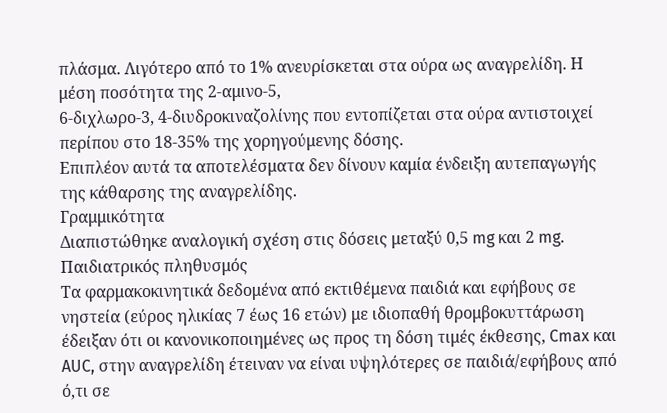πλάσμα. Λιγότερο από το 1% ανευρίσκεται στα ούρα ως αναγρελίδη. Η μέση ποσότητα της 2-αμινο-5,
6-διχλωρο-3, 4-διυδροκιναζολίνης που εντοπίζεται στα ούρα αντιστοιχεί περίπου στο 18-35% της χορηγούμενης δόσης.
Επιπλέον αυτά τα αποτελέσματα δεν δίνουν καμία ένδειξη αυτεπαγωγής της κάθαρσης της αναγρελίδης.
Γραμμικότητα
Διαπιστώθηκε αναλογική σχέση στις δόσεις μεταξύ 0,5 mg και 2 mg.
Παιδιατρικός πληθυσμός
Τα φαρμακοκινητικά δεδομένα από εκτιθέμενα παιδιά και εφήβους σε νηστεία (εύρος ηλικίας 7 έως 16 ετών) με ιδιοπαθή θρομβοκυττάρωση έδειξαν ότι οι κανονικοποιημένες ως προς τη δόση τιμές έκθεσης, Cmax και AUC, στην αναγρελίδη έτειναν να είναι υψηλότερες σε παιδιά/εφήβους από ό,τι σε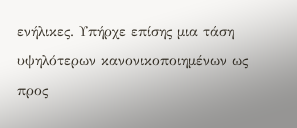ενήλικες. Υπήρχε επίσης μια τάση υψηλότερων κανονικοποιημένων ως προς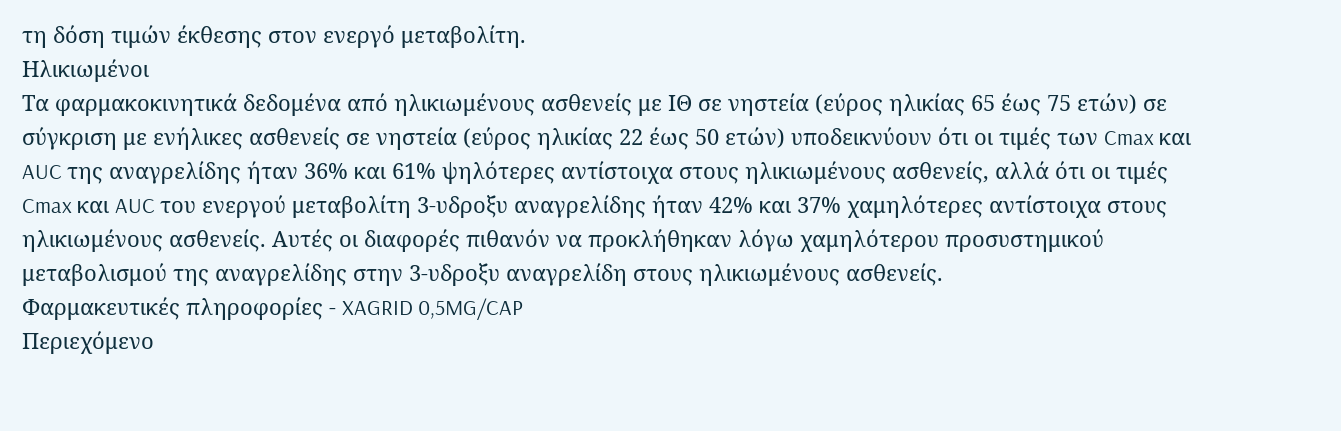τη δόση τιμών έκθεσης στον ενεργό μεταβολίτη.
Ηλικιωμένοι
Τα φαρμακοκινητικά δεδομένα από ηλικιωμένους ασθενείς με ΙΘ σε νηστεία (εύρος ηλικίας 65 έως 75 ετών) σε σύγκριση με ενήλικες ασθενείς σε νηστεία (εύρος ηλικίας 22 έως 50 ετών) υποδεικνύουν ότι οι τιμές των Cmax και AUC της αναγρελίδης ήταν 36% και 61% ψηλότερες αντίστοιχα στους ηλικιωμένους ασθενείς, αλλά ότι οι τιμές Cmax και AUC του ενεργού μεταβολίτη 3-υδροξυ αναγρελίδης ήταν 42% και 37% χαμηλότερες αντίστοιχα στους ηλικιωμένους ασθενείς. Αυτές οι διαφορές πιθανόν να προκλήθηκαν λόγω χαμηλότερου προσυστημικού μεταβολισμού της αναγρελίδης στην 3-υδροξυ αναγρελίδη στους ηλικιωμένους ασθενείς.
Φαρμακευτικές πληροφορίες - XAGRID 0,5MG/CAP
Περιεχόμενο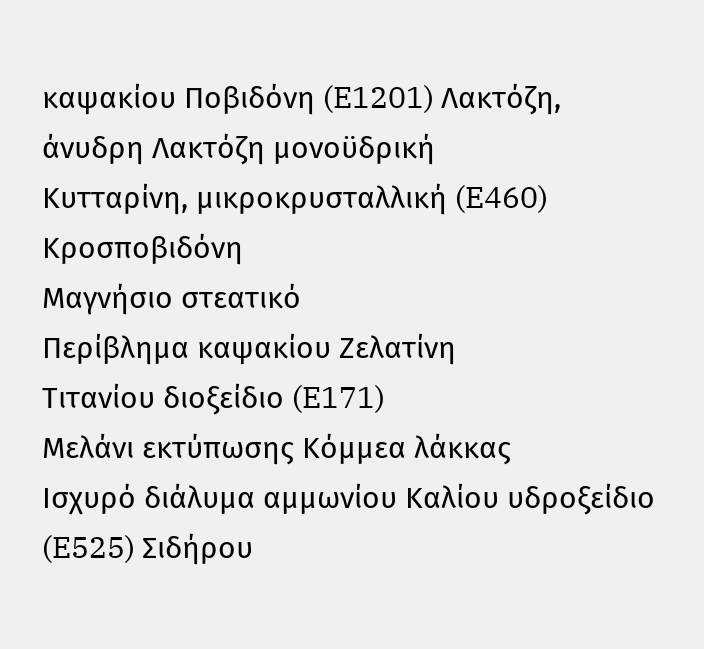καψακίου Ποβιδόνη (E1201) Λακτόζη, άνυδρη Λακτόζη μονοϋδρική
Κυτταρίνη, μικροκρυσταλλική (E460) Κροσποβιδόνη
Μαγνήσιο στεατικό
Περίβλημα καψακίου Ζελατίνη
Τιτανίου διοξείδιο (E171)
Μελάνι εκτύπωσης Κόμμεα λάκκας
Ισχυρό διάλυμα αμμωνίου Καλίου υδροξείδιο (E525) Σιδήρου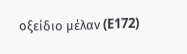οξείδιο μέλαν (E172)